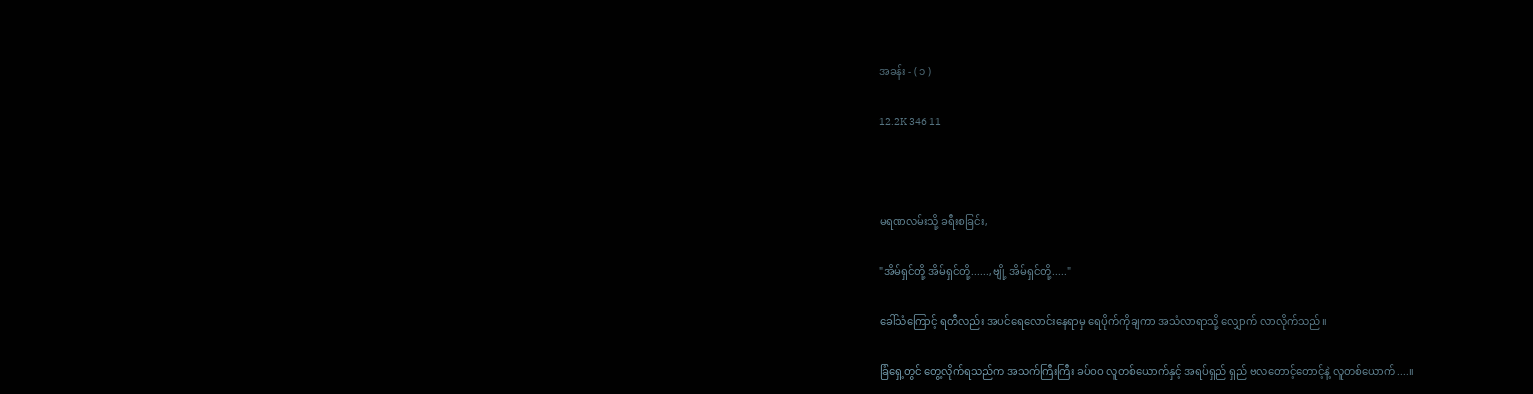အခန်း - ( ၁ )

12.2K 346 11



မရဏလမ်းသို့ ခရီးစခြင်း,

"အိမ်ရှင်တို့ အိမ်ရှင်တို့......,ဗျို့ အိမ်ရှင်တို့....."

ခေါ်သံကြောင့် ရတီလည်း အပင်ရေလောင်းနေရာမှ ရေပိုက်ကိုချကာ အသံလာရာသို့ လျှောက် လာလိုက်သည်။

ခြံရှေ့တွင် တွေ့လိုက်ရသည်က အသက်ကြီးကြီး ခပ်ဝဝ လူတစ်ယောက်နှင့် အရပ်ရှည် ရှည် ဗလတောင့်တောင့်နဲ့ လူတစ်ယောက်....။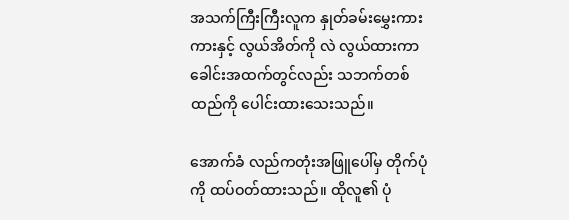အသက်ကြီးကြီးလူက နှုတ်ခမ်းမွှေးကားကားနှင့် လွယ်အိတ်ကို လဲ လွယ်ထားကာ ခေါင်းအထက်တွင်လည်း သဘက်တစ်ထည်ကို ပေါင်းထားသေးသည်။

အောက်ခံ လည်ကတုံးအဖြူပေါ်မှ တိုက်ပုံကို ထပ်ဝတ်ထားသည်။ ထိုလူ၏ ပုံ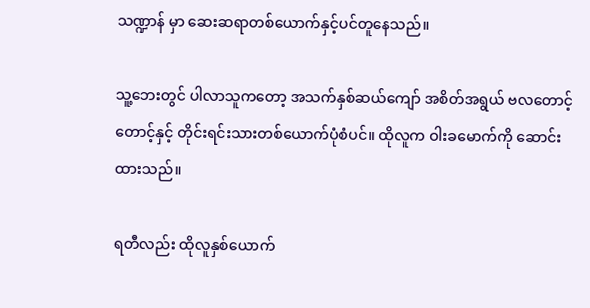သဏ္ဍာန် မှာ ဆေးဆရာတစ်ယောက်နှင့်ပင်တူနေသည်။

သူ့ဘေးတွင် ပါလာသူကတော့ အသက်နှစ်ဆယ်ကျော် အစိတ်အရွယ် ဗလတောင့်တောင့်နှင့် တိုင်းရင်းသားတစ်ယောက်ပုံစံပင်။ ထိုလူက ဝါးခမောက်ကို ဆောင်းထားသည်။

ရတီလည်း ထိုလူနှစ်ယောက်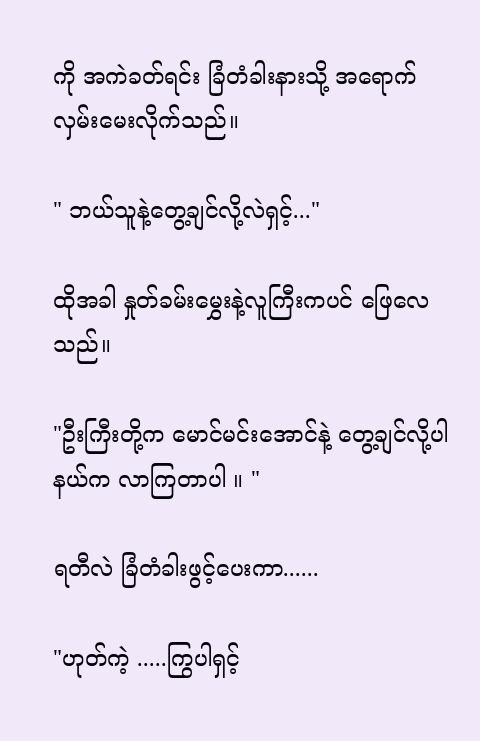ကို အကဲခတ်ရင်း ခြံတံခါးနားသို့ အရောက် လှမ်းမေးလိုက်သည်။

" ဘယ်သူနဲ့တွေ့ချင်လို့လဲရှင့်..."

ထိုအခါ နှုတ်ခမ်းမွှေးနဲ့လူကြီးကပင် ဖြေလေသည်။

"ဦးကြီးတို့က မောင်မင်းအောင်နဲ့ တွေ့ချင်လို့ပါ နယ်က လာကြတာပါ ။ "

ရတီလဲ ခြံတံခါးဖွင့်ပေးကာ......

"ဟုတ်ကဲ့ .....ကြွပါရှင့်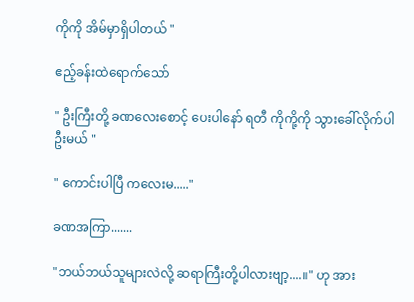ကိုကို အိမ်မှာရှိပါတယ် "

ဧည့်ခန်းထဲရောက်သော်

" ဦးကြီးတို့ ခဏလေးစောင့် ပေးပါနော် ရတီ ကိုကို့ကို သွားခေါ်လိုက်ပါဦးမယ် "

" ကောင်းပါပြီ ကလေးမ....."

ခဏအကြာ.......

"ဘယ်ဘယ်သူများလဲလို့ ဆရာကြီးတို့ပါလားဗျာ့....။" ဟု အား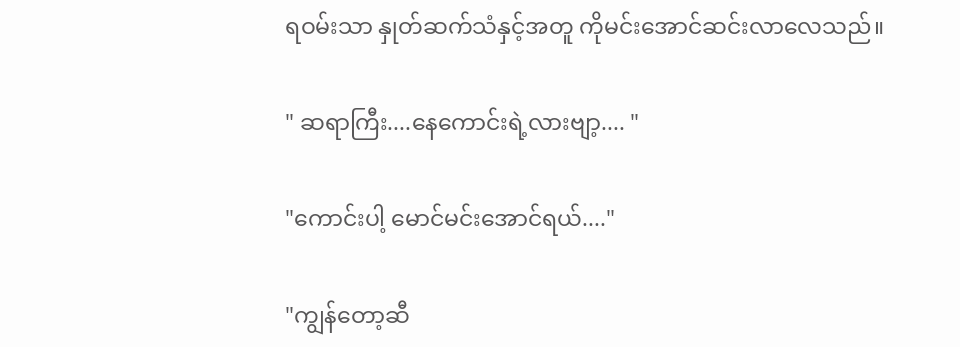ရဝမ်းသာ နှုတ်ဆက်သံနှင့်အတူ ကိုမင်းအောင်ဆင်းလာလေသည်။

" ဆရာကြီး....နေကောင်းရဲ့လားဗျာ့.... "

"ကောင်းပါ့ မောင်မင်းအောင်ရယ်...."

"ကျွန်တော့ဆီ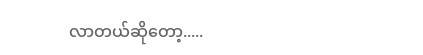လာတယ်ဆိုတော့.....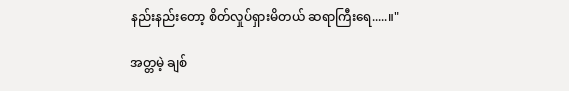နည်းနည်းတော့ စိတ်လှုပ်ရှားမိတယ် ဆရာကြီးရေ.....။"

အတ္တမဲ့ ချစ်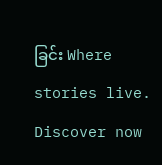ခြင်း Where stories live. Discover now